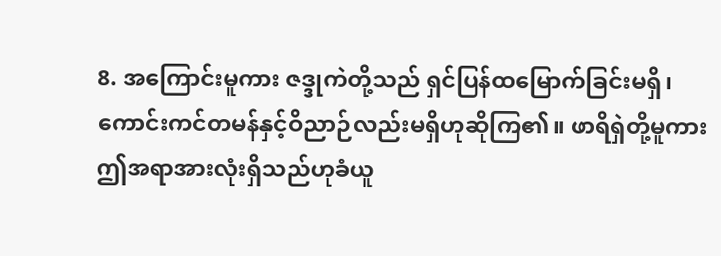8. အကြောင်းမူကား ဇဒ္ဒုကဲတို့သည် ရှင်ပြန်ထမြောက်ခြင်းမရှိ၊ ကောင်းကင်တမန်နှင့်ဝိညာဉ်လည်းမရှိဟုဆိုကြ၏။ ဖာရိရှဲတို့မူကား ဤအရာအားလုံးရှိသည်ဟုခံယူ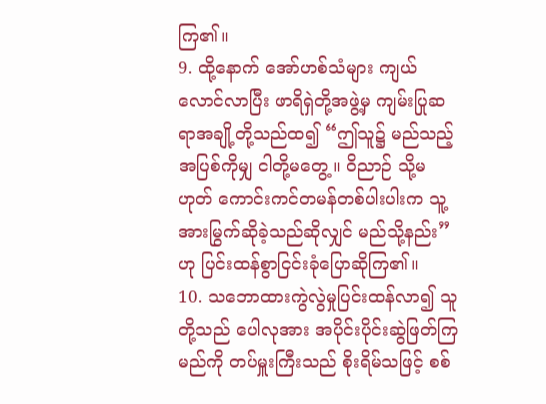ကြ၏။
9. ထို့နောက် အော်ဟစ်သံများ ကျယ်လောင်လာပြီး ဖာရိရှဲတို့အဖွဲ့မှ ကျမ်းပြုဆရာအချို့တို့သည်ထ၍ “ဤသူ၌ မည်သည့်အပြစ်ကိုမျှ ငါတို့မတွေ့။ ဝိညာဉ် သို့မဟုတ် ကောင်းကင်တမန်တစ်ပါးပါးက သူ့အားမြွက်ဆိုခဲ့သည်ဆိုလျှင် မည်သို့နည်း”ဟု ပြင်းထန်စွာငြင်းခုံပြောဆိုကြ၏။
10. သဘောထားကွဲလွဲမှုပြင်းထန်လာ၍ သူတို့သည် ပေါလုအား အပိုင်းပိုင်းဆွဲဖြတ်ကြမည်ကို တပ်မှူးကြီးသည် စိုးရိမ်သဖြင့် စစ်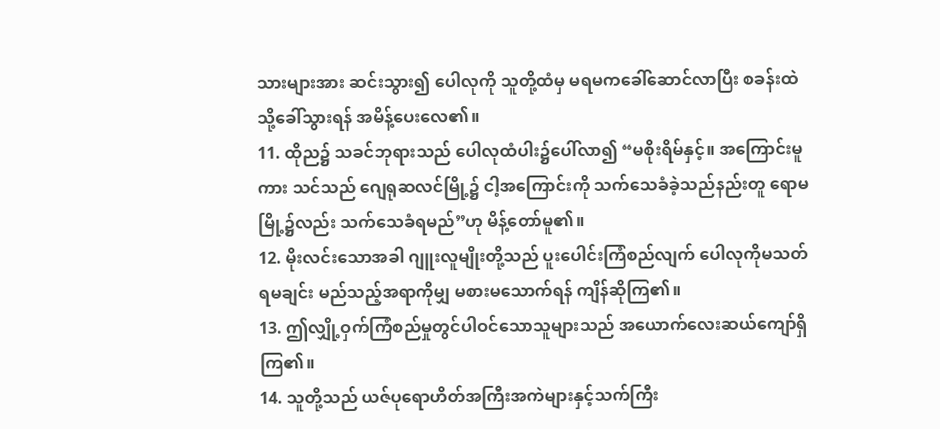သားများအား ဆင်းသွား၍ ပေါလုကို သူတို့ထံမှ မရမကခေါ်ဆောင်လာပြီး စခန်းထဲသို့ခေါ်သွားရန် အမိန့်ပေးလေ၏။
11. ထိုည၌ သခင်ဘုရားသည် ပေါလုထံပါး၌ပေါ်လာ၍ “မစိုးရိမ်နှင့်။ အကြောင်းမူကား သင်သည် ဂျေရုဆလင်မြို့၌ ငါ့အကြောင်းကို သက်သေခံခဲ့သည်နည်းတူ ရောမမြို့၌လည်း သက်သေခံရမည်”ဟု မိန့်တော်မူ၏။
12. မိုးလင်းသောအခါ ဂျူးလူမျိုးတို့သည် ပူးပေါင်းကြံစည်လျက် ပေါလုကိုမသတ်ရမချင်း မည်သည့်အရာကိုမျှ မစားမသောက်ရန် ကျိန်ဆိုကြ၏။
13. ဤလျှို့ဝှက်ကြံစည်မှုတွင်ပါဝင်သောသူများသည် အယောက်လေးဆယ်ကျော်ရှိကြ၏။
14. သူတို့သည် ယဇ်ပုရောဟိတ်အကြီးအကဲများနှင့်သက်ကြီး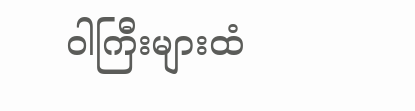ဝါကြီးများထံ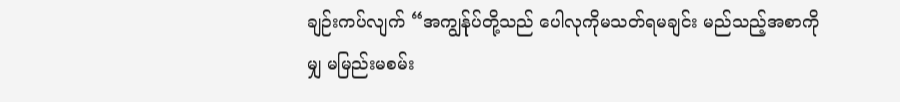ချဉ်းကပ်လျက် “အကျွန်ုပ်တို့သည် ပေါလုကိုမသတ်ရမချင်း မည်သည့်အစာကိုမျှ မမြည်းမစမ်း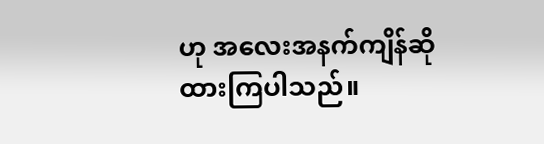ဟု အလေးအနက်ကျိန်ဆိုထားကြပါသည်။